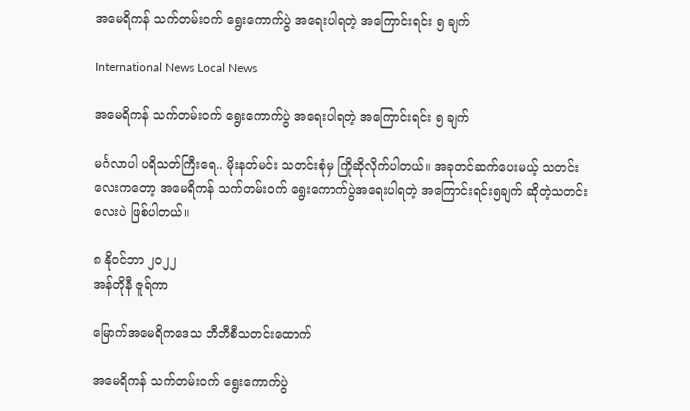အမေရိကန် သက်တမ်းဝက် ရွေးကောက်ပွဲ အရေးပါရတဲ့ အကြောင်းရင်း ၅ ချက်

International News Local News

အမေရိကန် သက်တမ်းဝက် ရွေးကောက်ပွဲ အရေးပါရတဲ့ အကြောင်းရင်း ၅ ချက်

မင်္ဂလာပါ ပရိသတ်ကြီးရေ.. မိုးနတ်မင်း သတင်းစုံမှ ကြိုဆိုလိုက်ပါတယ်။ အခုတင်ဆက်ပေးမယ့် သတင်းလေးကတော့ အမေရိကန် သက်တမ်းဝက် ရွေးကောက်ပွဲအရေးပါရတဲ့ အကြောင်းရင်း၅ချက် ဆိုတဲ့သတင်းလေးပဲ ဖြစ်ပါတယ်။

၈ နိုဝင်ဘာ ၂၀၂၂
အန်တိုနီ ဇူရ်ကာ

မြောက်အမေရိကဒေသ ဘီဘီစီသတင်းထောက်

အမေရိကန် သက်တမ်းဝက် ရွေးကောက်ပွဲ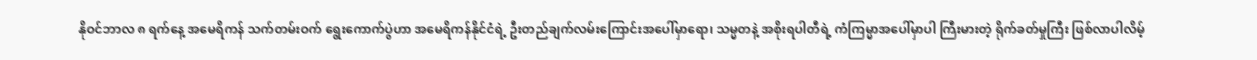နိုဝင်ဘာလ ၈ ရက်နေ့ အမေရိကန် သက်တမ်းဝက် ရွေးကောက်ပွဲဟာ အမေရိကန်နိုင်ငံရဲ့ ဦးတည်ချက်လမ်းကြောင်းအပေါ်မှာရော၊ သမ္မတနဲ့ အစိုးရပါတီရဲ့ ကံကြမ္မာအပေါ်မှာပါ ကြီးမားတဲ့ ရိုက်ခတ်မှုကြီး ဖြစ်လာပါလိမ့်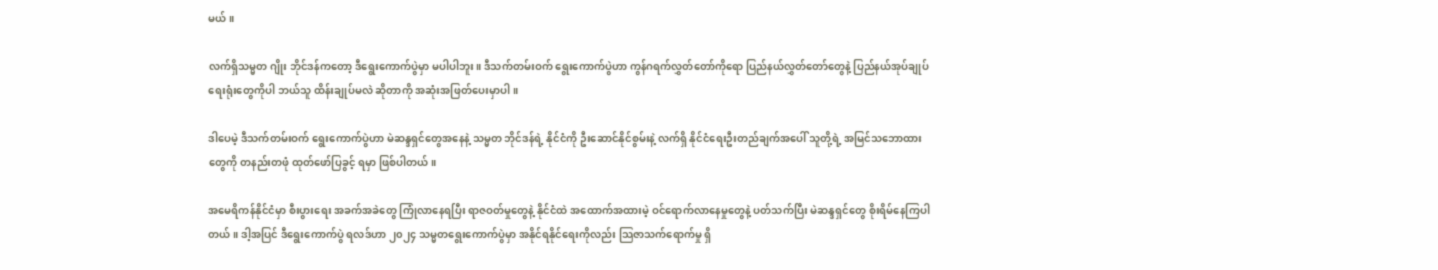မယ်။

လက်ရှိသမ္မတ ဂျိုး ဘိုင်ဒန်ကတော့ ဒီရွေးကောက်ပွဲမှာ မပါပါဘူး။ ဒီသက်တမ်းဝက် ရွေးကောက်ပွဲဟာ ကွန်ဂရက်လွှတ်တော်ကိုရော ပြည်နယ်လွှတ်တော်တွေနဲ့ ပြည်နယ်အုပ်ချုပ်ရေးရုံးတွေကိုပါ ဘယ်သူ ထိန်းချုပ်မလဲ ဆိုတာကို အဆုံးအဖြတ်ပေးမှာပါ။

ဒါပေမဲ့ ဒီသက်တမ်းဝက် ရွေးကောက်ပွဲဟာ မဲဆန္ဒရှင်တွေအနေနဲ့ သမ္မတ ဘိုင်ဒန်ရဲ့ နိုင်ငံကို ဦးဆောင်နိုင်စွမ်းနဲ့ လက်ရှိ နိုင်ငံရေးဦးတည်ချက်အပေါ် သူတို့ရဲ့ အမြင်သဘောထားတွေကို တနည်းတဖုံ ထုတ်ဖော်ပြခွင့် ရမှာ ဖြစ်ပါတယ်။

အမေရိကန်နိုင်ငံမှာ စီးပွားရေး အခက်အခဲတွေ ကြုံလာနေရပြီး ရာဇဝတ်မှုတွေနဲ့ နိုင်ငံထဲ အထောက်အထားမဲ့ ဝင်ရောက်လာနေမှုတွေနဲ့ ပတ်သက်ပြီး မဲဆန္ဒရှင်တွေ စိုးရိမ်နေကြပါတယ်။ ဒါ့အပြင် ဒီရွေးကောက်ပွဲ ရလဒ်ဟာ ၂၀၂၄ သမ္မတရွေးကောက်ပွဲမှာ အနိုင်ရနိုင်ရေးကိုလည်း သြဇာသက်ရောက်မှု ရှိ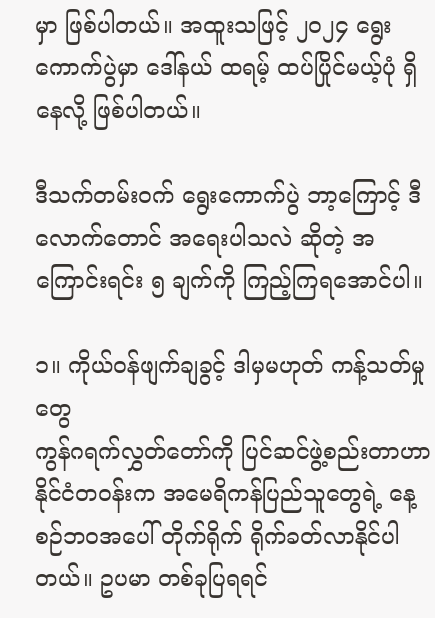မှာ ဖြစ်ပါတယ်။ အထူးသဖြင့် ၂၀၂၄ ရွေးကောက်ပွဲမှာ ဒေါ်နယ် ထရမ့် ထပ်ပြိုင်မယ့်ပုံ ရှိနေလို့ ဖြစ်ပါတယ်။

ဒီသက်တမ်းဝက် ရွေးကောက်ပွဲ ဘာ့ကြောင့် ဒီလောက်တောင် အရေးပါသလဲ ဆိုတဲ့ အကြောင်းရင်း ၅ ချက်ကို ကြည့်ကြရအောင်ပါ။

၁။ ကိုယ်ဝန်ဖျက်ချခွင့် ဒါမှမဟုတ် ကန့်သတ်မှုတွေ
ကွန်ဂရက်လွှတ်တော်ကို ပြင်ဆင်ဖွဲ့စည်းတာဟာ နိုင်ငံတဝန်းက အမေရိကန်ပြည်သူတွေရဲ့ နေ့စဉ်ဘဝအပေါ် တိုက်ရိုက် ရိုက်ခတ်လာနိုင်ပါတယ်။ ဥပမာ တစ်ခုပြရရင်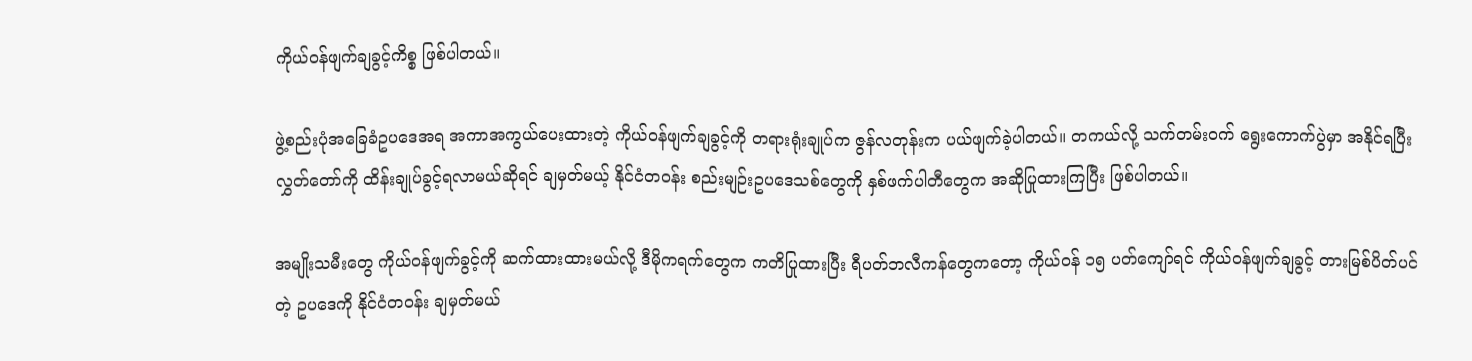ကိုယ်ဝန်ဖျက်ချခွင့်ကိစ္စ ဖြစ်ပါတယ်။

ဖွဲ့စည်းပုံအခြေခံဥပဒေအရ အကာအကွယ်ပေးထားတဲ့ ကိုယ်ဝန်ဖျက်ချခွင့်ကို တရားရုံးချုပ်က ဇွန်လတုန်းက ပယ်ဖျက်ခဲ့ပါတယ်။ တကယ်လို့ သက်တမ်းဝက် ရွေးကောက်ပွဲမှာ အနိုင်ရပြီး လွှတ်တော်ကို ထိန်းချုပ်ခွင့်ရလာမယ်ဆိုရင် ချမှတ်မယ့် နိုင်ငံတဝန်း စည်းမျဉ်းဥပဒေသစ်တွေကို နှစ်ဖက်ပါတီတွေက အဆိုပြုထားကြပြီး ဖြစ်ပါတယ်။

အမျိုးသမီးတွေ ကိုယ်ဝန်ဖျက်ခွင့်ကို ဆက်ထားထားမယ်လို့ ဒီမိုကရက်တွေက ကတိပြုထားပြီး ရီပတ်ဘလီကန်တွေကတော့ ကိုယ်ဝန် ၁၅ ပတ်ကျော်ရင် ကိုယ်ဝန်ဖျက်ချခွင့် တားမြစ်ပိတ်ပင်တဲ့ ဥပဒေကို နိုင်ငံတဝန်း ချမှတ်မယ်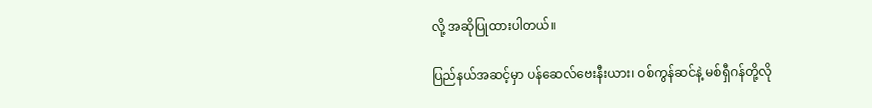လို့ အဆိုပြုထားပါတယ်။

ပြည်နယ်အဆင့်မှာ ပန်ဆေလ်ဗေးနီးယား၊ ဝစ်ကွန်ဆင်နဲ့ မစ်ရှီဂန်တို့လို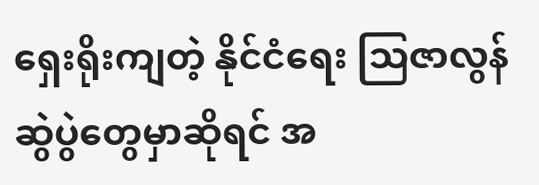ရှေးရိုးကျတဲ့ နိုင်ငံရေး သြဇာလွန်ဆွဲပွဲတွေမှာဆိုရင် အ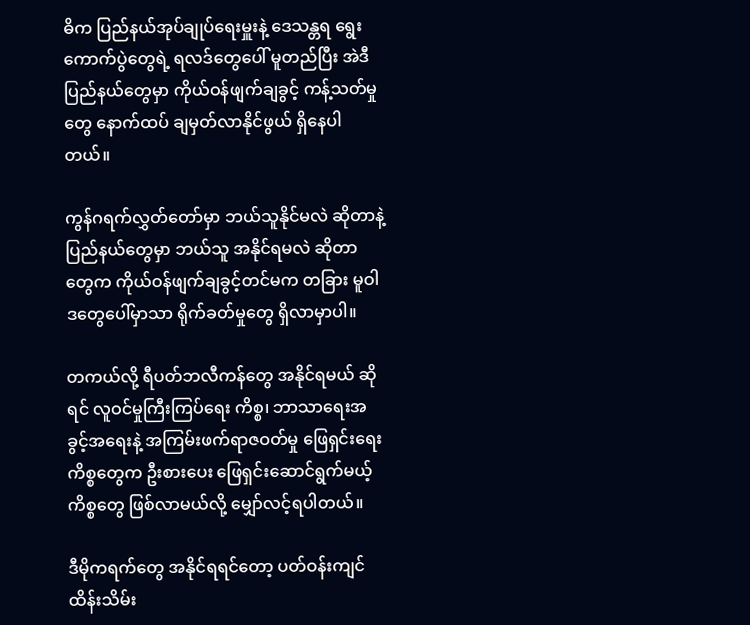ဓိက ပြည်နယ်အုပ်ချုပ်ရေးမှူးနဲ့ ဒေသန္တရ ရွေးကောက်ပွဲတွေရဲ့ ရလဒ်တွေပေါ် မူတည်ပြီး အဲဒီပြည်နယ်တွေမှာ ကိုယ်ဝန်ဖျက်ချခွင့် ကန့်သတ်မှုတွေ နောက်ထပ် ချမှတ်လာနိုင်ဖွယ် ရှိနေပါတယ်။

ကွန်ဂရက်လွှတ်တော်မှာ ဘယ်သူနိုင်မလဲ ဆိုတာနဲ့ ပြည်နယ်တွေမှာ ဘယ်သူ အနိုင်ရမလဲ ဆိုတာတွေက ကိုယ်ဝန်ဖျက်ချခွင့်တင်မက တခြား မူဝါဒတွေပေါ်မှာသာ ရိုက်ခတ်မှုတွေ ရှိလာမှာပါ။

တကယ်လို့ ရီပတ်ဘလီကန်တွေ အနိုင်ရမယ် ဆိုရင် လူဝင်မှုကြီးကြပ်ရေး ကိစ္စ၊ ဘာသာရေးအခွင့်အရေးနဲ့ အကြမ်းဖက်ရာဇဝတ်မှု ဖြေရှင်းရေး ကိစ္စတွေက ဦးစားပေး ဖြေရှင်းဆောင်ရွက်မယ့် ကိစ္စတွေ ဖြစ်လာမယ်လို့ မျှော်လင့်ရပါတယ်။

ဒီမိုကရက်တွေ အနိုင်ရရင်တော့ ပတ်ဝန်းကျင် ထိန်းသိမ်း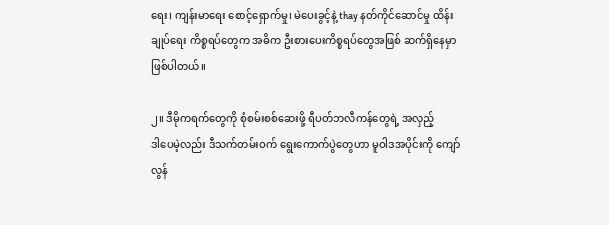ရေး၊ ကျန်းမာရေး စောင့်ရှောက်မှု၊ မဲပေးခွင့်နဲ့ thay နတ်ကိုင်ဆောင်မှု ထိန်းချုပ်ရေး ကိစ္စရပ်တွေက အဓိက ဦးစားပေးကိစ္စရပ်တွေအဖြစ် ဆက်ရှိနေမှာ ဖြစ်ပါတယ်။

၂။ ဒီမိုကရက်တွေကို စုံစမ်းစစ်ဆေးဖို့ ရီပတ်ဘလီကန်တွေရဲ့ အလှည့်
ဒါပေမဲ့လည်း ဒီသက်တမ်းဝက် ရွေးကောက်ပွဲတွေဟာ မူဝါဒအပိုင်းကို ကျော်လွန်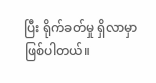ပြီး ရိုက်ခတ်မှု ရှိလာမှာ ဖြစ်ပါတယ်။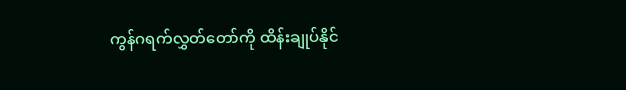ကွန်ဂရက်လွှတ်တော်ကို ထိန်းချုပ်နိုင်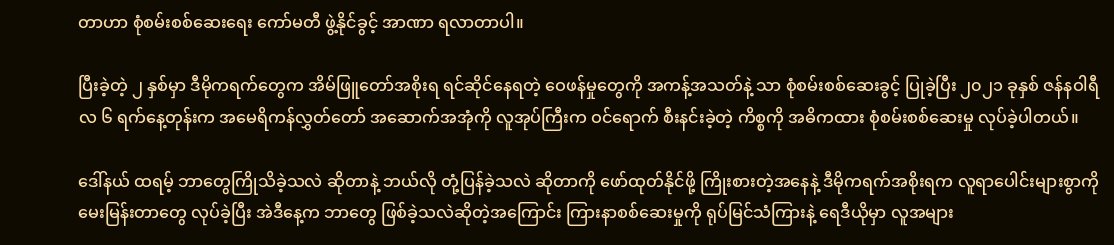တာဟာ စုံစမ်းစစ်ဆေးရေး ကော်မတီ ဖွဲ့နိုင်ခွင့် အာဏာ ရလာတာပါ။

ပြီးခဲ့တဲ့ ၂ နှစ်မှာ ဒီမိုကရက်တွေက အိမ်ဖြူတော်အစိုးရ ရင်ဆိုင်နေရတဲ့ ဝေဖန်မှုတွေကို အကန့်အသတ်နဲ့ သာ စုံစမ်းစစ်ဆေးခွင့် ပြုခဲ့ပြီး ၂၀၂၁ ခုနှစ် ဇန်နဝါရီလ ၆ ရက်နေ့တုန်းက အမေရိကန်လွှတ်တော် အဆောက်အအုံကို လူအုပ်ကြီးက ဝင်ရောက် စီးနင်းခဲ့တဲ့ ကိစ္စကို အဓိကထား စုံစမ်းစစ်ဆေးမှု လုပ်ခဲ့ပါတယ်။

ဒေါ်နယ် ထရမ့် ဘာတွေကြိုသိခဲ့သလဲ ဆိုတာနဲ့ ဘယ်လို တုံ့ပြန်ခဲ့သလဲ ဆိုတာကို ဖော်ထုတ်နိုင်ဖို့ ကြိုးစားတဲ့အနေနဲ့ ဒီမိုကရက်အစိုးရက လူရာပေါင်းများစွာကို မေးမြန်းတာတွေ လုပ်ခဲ့ပြီး အဲဒီနေ့က ဘာတွေ ဖြစ်ခဲ့သလဲဆိုတဲ့အကြောင်း ကြားနာစစ်ဆေးမှုကို ရုပ်မြင်သံကြားနဲ့ ရေဒီယိုမှာ လူအများ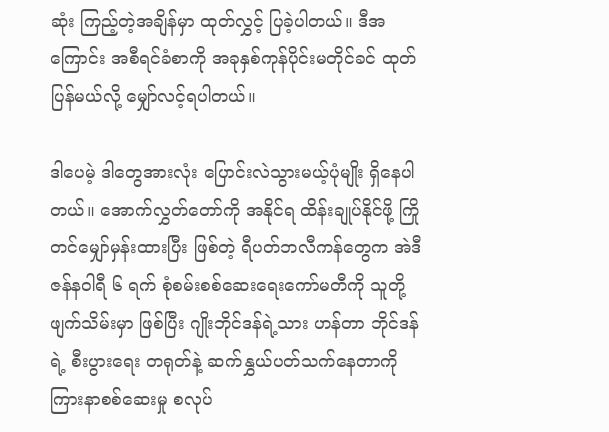ဆုံး ကြည့်တဲ့အချိန်မှာ ထုတ်လွှင့် ပြခဲ့ပါတယ်။ ဒီအကြောင်း အစီရင်ခံစာကို အခုနှစ်ကုန်ပိုင်းမတိုင်ခင် ထုတ်ပြန်မယ်လို့ မျှော်လင့်ရပါတယ်။

ဒါပေမဲ့ ဒါတွေအားလုံး ပြောင်းလဲသွားမယ့်ပုံမျိုး ရှိနေပါတယ်။ အောက်လွှတ်တော်ကို အနိုင်ရ ထိန်းချုပ်နိုင်ဖို့ ကြိုတင်မျှော်မှန်းထားပြီး ဖြစ်တဲ့ ရီပတ်ဘလီကန်တွေက အဲဒီ ဇန်နဝါရီ ၆ ရက် စုံစမ်းစစ်ဆေးရေးကော်မတီကို သူတို့ ဖျက်သိမ်းမှာ ဖြစ်ပြီး ဂျိုးဘိုင်ဒန်ရဲ့သား ဟန်တာ ဘိုင်ဒန်ရဲ့ စီးပွားရေး တရုတ်နဲ့ ဆက်နွှယ်ပတ်သက်နေတာကို ကြားနာစစ်ဆေးမှု စလုပ်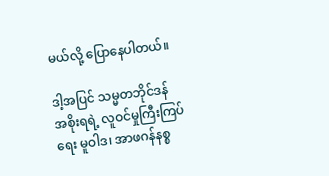မယ်လို့ ပြောနေပါတယ်။

ဒါ့အပြင် သမ္မတဘိုင်ဒန် အစိုးရရဲ့ လူဝင်မှုကြီးကြပ်ရေး မူဝါဒ၊ အာဖဂန်နစ္စ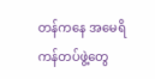တန်ကနေ အမေရိကန်တပ်ဖွဲ့တွေ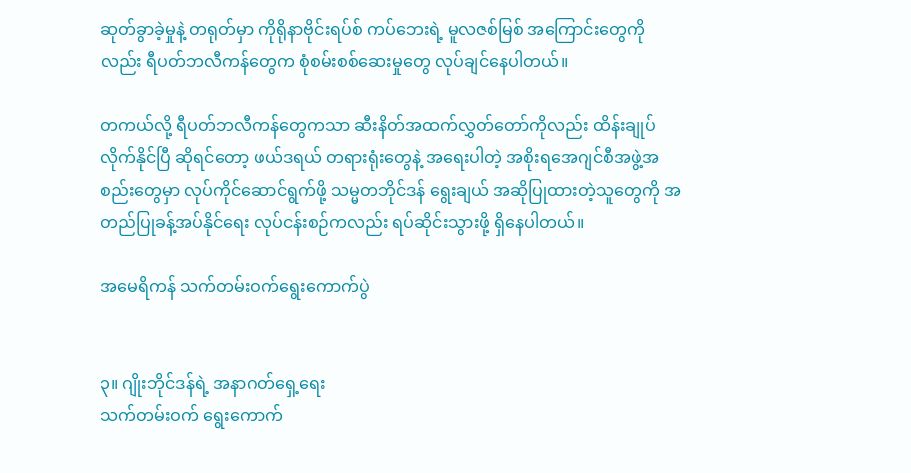ဆုတ်ခွာခဲ့မှုနဲ့ တရုတ်မှာ ကိုရိုနာဗိုင်းရပ်စ် ကပ်ဘေးရဲ့ မူလဇစ်မြစ် အကြောင်းတွေကိုလည်း ရီပတ်ဘလီကန်တွေက စုံစမ်းစစ်ဆေးမှုတွေ လုပ်ချင်နေပါတယ်။

တကယ်လို့ ရီပတ်ဘလီကန်တွေကသာ ဆီးနိတ်အထက်လွှတ်တော်ကိုလည်း ထိန်းချုပ်လိုက်နိုင်ပြီ ဆိုရင်တော့ ဖယ်ဒရယ် တရားရုံးတွေနဲ့ အရေးပါတဲ့ အစိုးရအေဂျင်စီအဖွဲ့အစည်းတွေမှာ လုပ်ကိုင်ဆောင်ရွက်ဖို့ သမ္မတဘိုင်ဒန် ရွေးချယ် အဆိုပြုထားတဲ့သူတွေကို အတည်ပြုခန့်အပ်နိုင်ရေး လုပ်ငန်းစဉ်ကလည်း ရပ်ဆိုင်းသွားဖို့ ရှိနေပါတယ်။

အမေရိကန် သက်တမ်းဝက်ရွေးကောက်ပွဲ


၃။ ဂျိုးဘိုင်ဒန်ရဲ့ အနာဂတ်ရှေ့ရေး
သက်တမ်းဝက် ရွေးကောက်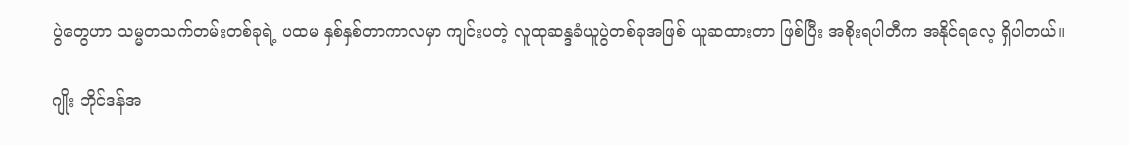ပွဲတွေဟာ သမ္မတသက်တမ်းတစ်ခုရဲ့ ပထမ နှစ်နှစ်တာကာလမှာ ကျင်းပတဲ့ လူထုဆန္ဒခံယူပွဲတစ်ခုအဖြစ် ယူဆထားတာ ဖြစ်ပြီး အစိုးရပါတီက အနိုင်ရလေ့ ရှိပါတယ်။

ဂျိုး ဘိုင်ဒန်အ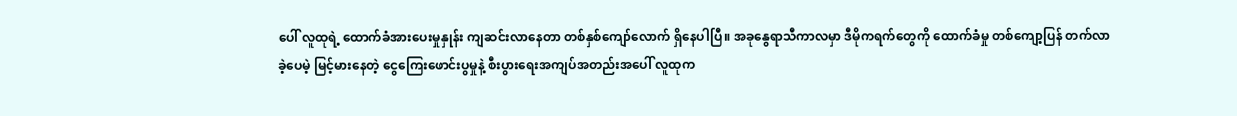ပေါ် လူထုရဲ့ ထောက်ခံအားပေးမှုနှုန်း ကျဆင်းလာနေတာ တစ်နှစ်ကျော်လောက် ရှိနေပါပြီ။ အခုနွေရာသီကာလမှာ ဒီမိုကရက်တွေကို ထောက်ခံမှု တစ်ကျော့ပြန် တက်လာခဲ့ပေမဲ့ မြင့်မားနေတဲ့ ငွေကြေးဖောင်းပွမှုနဲ့ စီးပွားရေးအကျပ်အတည်းအပေါ် လူထုက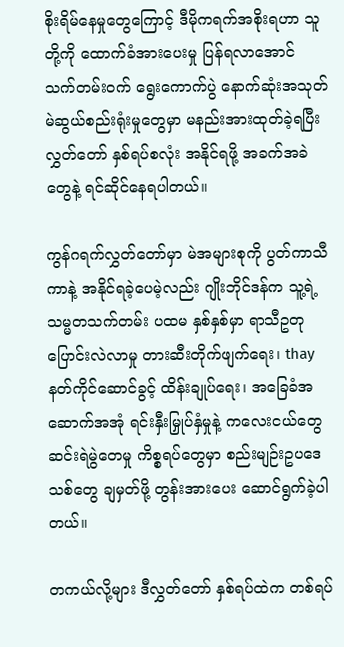စိုးရိမ်နေမှုတွေကြောင့် ဒီမိုကရက်အစိုးရဟာ သူတို့ကို ထောက်ခံအားပေးမှု ပြန်ရလာအောင် သက်တမ်းဝက် ရွေးကောက်ပွဲ နောက်ဆုံးအသုတ် မဲဆွယ်စည်းရုံးမှုတွေမှာ မနည်းအားထုတ်ခဲ့ရပြီး လွှတ်တော် နှစ်ရပ်စလုံး အနိုင်ရဖို့ အခက်အခဲတွေနဲ့ ရင်ဆိုင်နေရပါတယ်။

ကွန်ဂရက်လွှတ်တော်မှာ မဲအများစုကို ပွတ်ကာသီကာနဲ့ အနိုင်ရခဲ့ပေမဲ့လည်း ဂျိုးဘိုင်ဒန်က သူ့ရဲ့ သမ္မတသက်တမ်း ပထမ နှစ်နှစ်မှာ ရာသီဥတုပြောင်းလဲလာမှု တားဆီးတိုက်ဖျက်ရေး၊ thay နတ်ကိုင်ဆောင်ခွင့် ထိန်းချုပ်ရေး၊ အခြေခံအဆောက်အအုံ ရင်းနှီးမြှုပ်နှံမှုနဲ့ ကလေးငယ်တွေ ဆင်းရဲမွဲတေမှု ကိစ္စရပ်တွေမှာ စည်းမျဉ်းဥပဒေသစ်တွေ ချမှတ်ဖို့ တွန်းအားပေး ဆောင်ရွက်ခဲ့ပါတယ်။

တကယ်လို့များ ဒီလွှတ်တော် နှစ်ရပ်ထဲက တစ်ရပ်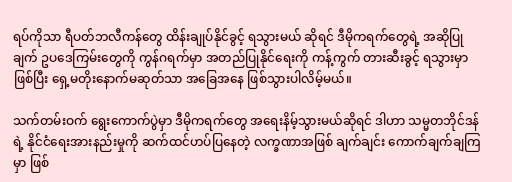ရပ်ကိုသာ ရီပတ်ဘလီကန်တွေ ထိန်းချုပ်နိုင်ခွင့် ရသွားမယ် ဆိုရင် ဒီမိုကရက်တွေရဲ့ အဆိုပြုချက် ဥပဒေကြမ်းတွေကို ကွန်ဂရက်မှာ အတည်ပြုနိုင်ရေးကို ကန့်ကွက် တားဆီးခွင့် ရသွားမှာ ဖြစ်ပြီး ရှေ့မတိုးနောက်မဆုတ်သာ အခြေအနေ ဖြစ်သွားပါလိမ့်မယ်။

သက်တမ်းဝက် ရွေးကောက်ပွဲမှာ ဒီမိုကရက်တွေ အရေးနိမ့်သွားမယ်ဆိုရင် ဒါဟာ သမ္မတဘိုင်ဒန်ရဲ့ နိုင်ငံရေးအားနည်းမှုကို ဆက်ထင်ဟပ်ပြနေတဲ့ လက္ခဏာအဖြစ် ချက်ချင်း ကောက်ချက်ချကြမှာ ဖြစ်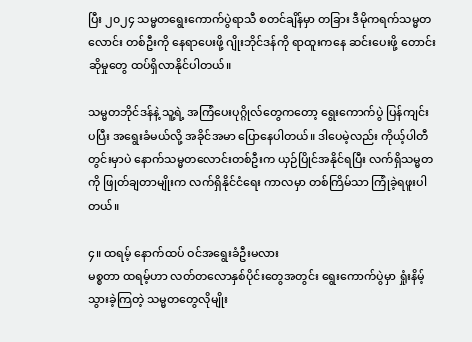ပြီး ၂၀၂၄ သမ္မတရွေးကောက်ပွဲရာသီ စတင်ချိန်မှာ တခြား ဒီမိုကရက်သမ္မတလောင်း တစ်ဦးကို နေရာပေးဖို့ ဂျိုးဘိုင်ဒန်ကို ရာထူးကနေ ဆင်းပေးဖို့ တောင်းဆိုမှုတွေ ထပ်ရှိလာနိုင်ပါတယ်။

သမ္မတဘိုင်ဒန်နဲ့ သူ့ရဲ့ အကြံပေးပုဂ္ဂိုလ်တွေကတော့ ရွေးကောက်ပွဲ ပြန်ကျင်းပပြီး အရွေးခံမယ်လို့ အခိုင်အမာ ပြောနေပါတယ်။ ဒါပေမဲ့လည်း ကိုယ့်ပါတီတွင်းမှာပဲ နောက်သမ္မတလောင်းတစ်ဦးက ယှဉ်ပြိုင်အနိုင်ရပြီး လက်ရှိသမ္မတကို ဖြုတ်ချတာမျိုးက လက်ရှိနိုင်ငံရေး ကာလမှာ တစ်ကြိမ်သာ ကြုံခဲ့ရဖူးပါတယ်။

၄။ ထရမ့် နောက်ထပ် ဝင်အရွေးခံဦးမလား
မစ္စတာ ထရမ့်ဟာ လတ်တလောနှစ်ပိုင်းတွေအတွင်း ရွေးကောက်ပွဲမှာ ရှုံးနိမ့်သွားခဲ့ကြတဲ့ သမ္မတတွေလိုမျိုး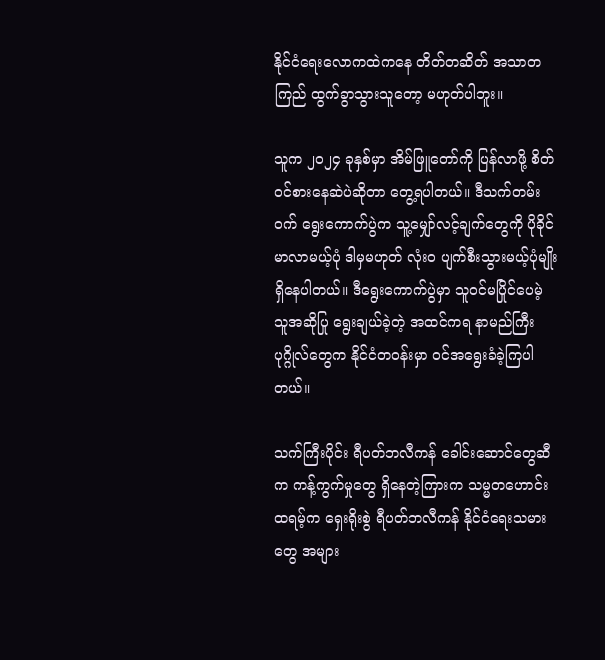နိုင်ငံရေးလောကထဲကနေ တိတ်တဆိတ် အသာတကြည် ထွက်ခွာသွားသူတော့ မဟုတ်ပါဘူး။

သူက ၂၀၂၄ ခုနှစ်မှာ အိမ်ဖြူတော်ကို ပြန်လာဖို့ စိတ်ဝင်စားနေဆဲပဲဆိုတာ တွေ့ရပါတယ်။ ဒီသက်တမ်းဝက် ရွေးကောက်ပွဲက သူ့မျှော်လင့်ချက်တွေကို ပိုခိုင်မာလာမယ့်ပုံ ဒါမှမဟုတ် လုံးဝ ပျက်စီးသွားမယ့်ပုံမျိုး ရှိနေပါတယ်။ ဒီရွေးကောက်ပွဲမှာ သူဝင်မပြိုင်ပေမဲ့ သူအဆိုပြု ရွေးချယ်ခဲ့တဲ့ အထင်ကရ နာမည်ကြီးပုဂ္ဂိုလ်တွေက နိုင်ငံတဝန်းမှာ ဝင်အရွေးခံခဲ့ကြပါတယ်။

သက်ကြီးပိုင်း ရီပတ်ဘလီကန် ခေါင်းဆောင်တွေဆီက ကန့်ကွက်မှုတွေ ရှိနေတဲ့ကြားက သမ္မတဟောင်း ထရမ့်က ရှေးရိုးစွဲ ရီပတ်ဘလီကန် နိုင်ငံရေးသမားတွေ အများ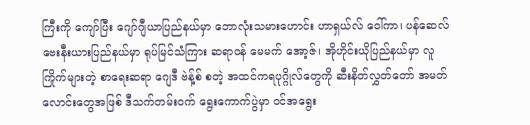ကြီးကို ကျော်ပြီး ဂျော်ဂျီယာပြည်နယ်မှာ ဘောလုံးသမားဟောင်း ဟာရှယ်လ် ဝေါ်ကာ၊ ပန်ဆေလ်ဗေးနီးယားပြည်နယ်မှာ ရုပ်မြင်သံကြား ဆရာဝန် မေမက် အော့ဇ်၊ အိုဟိုင်းယိုပြည်နယ်မှာ လူကြိုက်များတဲ့ စာရေးဆရာ ဂျေဒီ ဗဲန့်စ် စတဲ့ အထင်ကရပုဂ္ဂိုလ်တွေကို ဆီးနိတ်လွှတ်တော် အမတ်လောင်းတွေအဖြစ် ဒီသက်တမ်းဝက် ရွေးကောက်ပွဲမှာ ဝင်အရွေး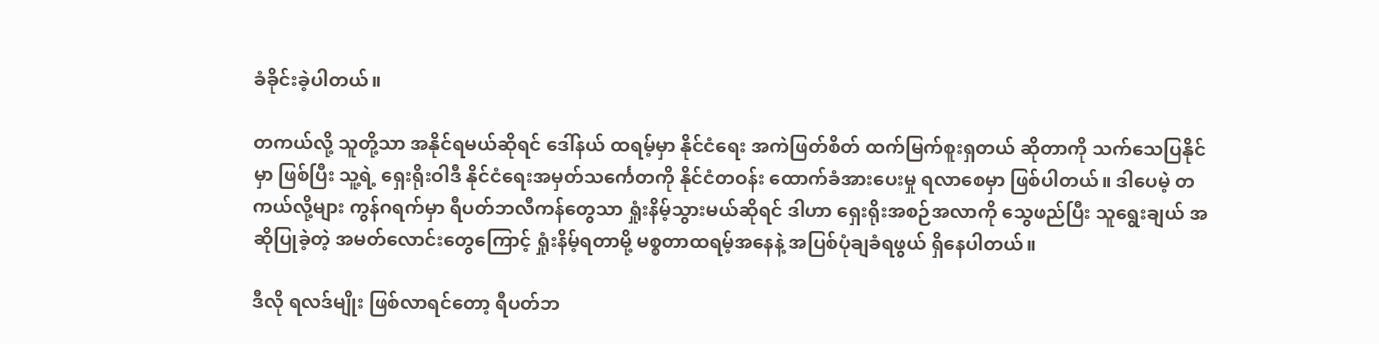ခံခိုင်းခဲ့ပါတယ်။

တကယ်လို့ သူတို့သာ အနိုင်ရမယ်ဆိုရင် ဒေါ်နယ် ထရမ့်မှာ နိုင်ငံရေး အကဲဖြတ်စိတ် ထက်မြက်စူးရှတယ် ဆိုတာကို သက်သေပြနိုင်မှာ ဖြစ်ပြီး သူ့ရဲ့ ရှေးရိုးဝါဒီ နိုင်ငံရေးအမှတ်သင်္ကေတကို နိုင်ငံတဝန်း ထောက်ခံအားပေးမှု ရလာစေမှာ ဖြစ်ပါတယ်။ ဒါပေမဲ့ တကယ်လို့များ ကွန်ဂရက်မှာ ရီပတ်ဘလီကန်တွေသာ ရှုံးနိမ့်သွားမယ်ဆိုရင် ဒါဟာ ရှေးရိုးအစဉ်အလာကို သွေဖည်ပြီး သူရွေးချယ် အဆိုပြုခဲ့တဲ့ အမတ်လောင်းတွေကြောင့် ရှုံးနိမ့်ရတာမို့ မစ္စတာထရမ့်အနေနဲ့ အပြစ်ပုံချခံရဖွယ် ရှိနေပါတယ်။

ဒီလို ရလဒ်မျိုး ဖြစ်လာရင်တော့ ရီပတ်ဘ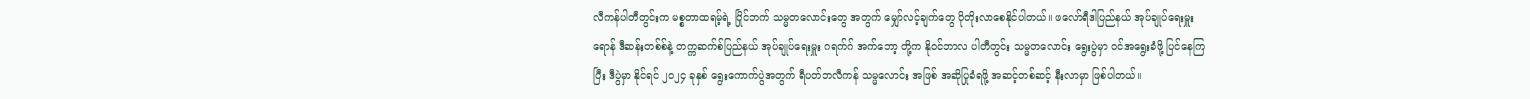လီကန်ပါတီတွင်းက မစ္စတာထရမ့်ရဲ့ ပြိုင်ဘက် သမ္မတလောင်းတွေ အတွက် မျှော်လင့်ချက်တွေ ပိုတိုးလာစေနိုင်ပါတယ်။ ဖလော်ရီဒါပြည်နယ် အုပ်ချုပ်ရေးမှူး ရောန် ဒီဆန်းတစ်စ်နဲ့ တက္ကဆက်စ်ပြည်နယ် အုပ်ချုပ်ရေးမှူး ဂရက်ဂ် အက်ဘော့ တို့က နိုဝင်ဘာလ ပါတီတွင်း သမ္မတလောင်း ရွေးပွဲမှာ ဝင်အရွေးခံဖို့ ပြင်နေကြပြီး ဒီပွဲမှာ နိုင်ရင် ၂၀၂၄ ခုနှစ် ရွေးကောက်ပွဲအတွက် ရီပတ်ဘလီကန် သမ္မလောင်း အဖြစ် အဆိုပြုခံရဖို့ အဆင့်တစ်ဆင့် နီးလာမှာ ဖြစ်ပါတယ်။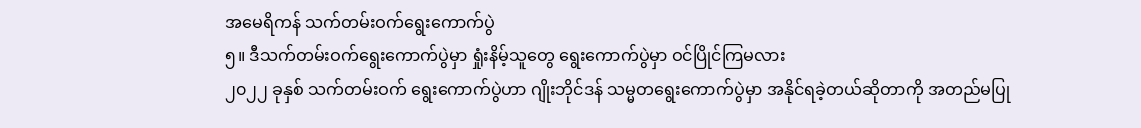အမေရိကန် သက်တမ်းဝက်ရွေးကောက်ပွဲ
၅။ ဒီသက်တမ်းဝက်ရွေးကောက်ပွဲမှာ ရှုံးနိမ့်သူတွေ ရွေးကောက်ပွဲမှာ ဝင်ပြိုင်ကြမလား
၂၀၂၂ ခုနှစ် သက်တမ်းဝက် ရွေးကောက်ပွဲဟာ ဂျိုးဘိုင်ဒန် သမ္မတရွေးကောက်ပွဲမှာ အနိုင်ရခဲ့တယ်ဆိုတာကို အတည်မပြု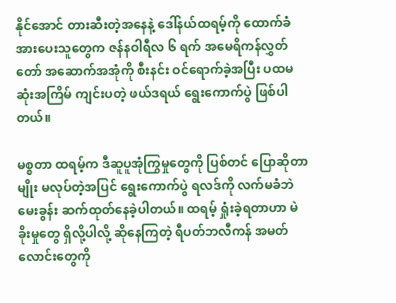နိုင်အောင် တားဆီးတဲ့အနေနဲ့ ဒေါ်နယ်ထရမ့်ကို ထောက်ခံအားပေးသူတွေက ဇန်နဝါရီလ ၆ ရက် အမေရိကန်လွှတ်တော် အဆောက်အအုံကို စီးနင်း ဝင်ရောက်ခဲ့အပြီး ပထမဆုံးအကြိမ် ကျင်းပတဲ့ ဖယ်ဒရယ် ရွေးကောက်ပွဲ ဖြစ်ပါတယ်။

မစ္စတာ ထရမ့်က ဒီဆူပူအုံကြွမှုတွေကို ပြစ်တင် ပြောဆိုတာမျိုး မလုပ်တဲ့အပြင် ရွေးကောက်ပွဲ ရလဒ်ကို လက်မခံဘဲ မေးခွန်း ဆက်ထုတ်နေခဲ့ပါတယ်။ ထရမ့် ရှုံးခဲ့ရတာဟာ မဲခိုးမှုတွေ ရှိလို့ပါလို့ ဆိုနေကြတဲ့ ရီပတ်ဘလီကန် အမတ်လောင်းတွေကို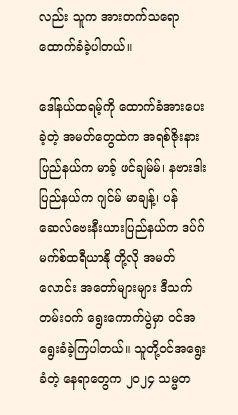လည်း သူက အားတက်သရော ထောက်ခံခဲ့ပါတယ်။

ဒေါ်နယ်ထရမ့်ကို ထောက်ခံအားပေးခဲ့တဲ့ အမတ်တွေထဲက အရစ်ဇိုးနားပြည်နယ်က မာခ့် ဖင်ချမ်မ်၊ နဗားဒါးပြည်နယ်က ဂျင်မ် မာချန့်၊ ပန်ဆေလ်ဗေးနီးယားပြည်နယ်က ဒပ်ဂ် မက်စ်ထရီယာနို တို့လို အမတ်လောင်း အတော်များများ ဒီသက်တမ်းဝက် ရွေးကောက်ပွဲမှာ ဝင်အရွေးခံခဲ့ကြပါတယ်။ သူတို့ဝင်အရွေးခံတဲ့ နေရာတွေက ၂၀၂၄ သမ္မတ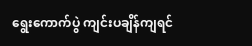ရွေးကောက်ပွဲ ကျင်းပချိန်ကျရင်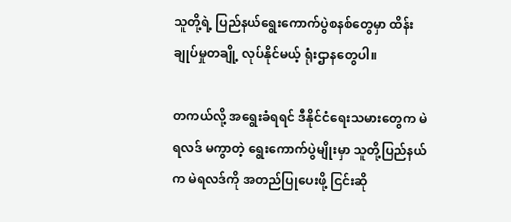သူတို့ရဲ့ ပြည်နယ်ရွေးကောက်ပွဲစနစ်တွေမှာ ထိန်းချုပ်မှုတချို့ လုပ်နိုင်မယ့် ရုံးဌာနတွေပါ။

တကယ်လို့ အရွေးခံရရင် ဒီနိုင်ငံရေးသမားတွေက မဲရလဒ် မကွာတဲ့ ရွေးကောက်ပွဲမျိုးမှာ သူတို့ပြည်နယ်က မဲရလဒ်ကို အတည်ပြုပေးဖို့ ငြင်းဆို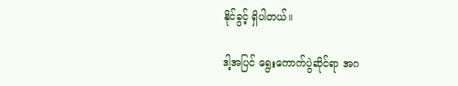နိုင်ခွင့် ရှိပါတယ်။

ဒါ့အပြင် ရွေးကောက်ပွဲဆိုင်ရာ အဂ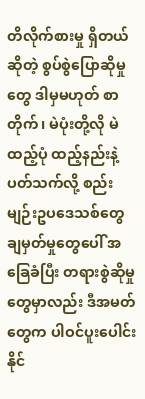တိလိုက်စားမှု ရှိတယ်ဆိုတဲ့ စွပ်စွဲပြောဆိုမှုတွေ ဒါမှမဟုတ် စာတိုက်၊ မဲပုံးတို့လို မဲထည့်ပုံ ထည့်နည်းနဲ့ ပတ်သက်လို့ စည်းမျဉ်းဥပဒေသစ်တွေ ချမှတ်မှုတွေပေါ် အခြေခံပြီး တရားစွဲဆိုမှုတွေမှာလည်း ဒီအမတ်တွေက ပါဝင်ပူးပေါင်းနိုင်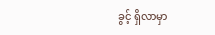ခွင့် ရှိလာမှာ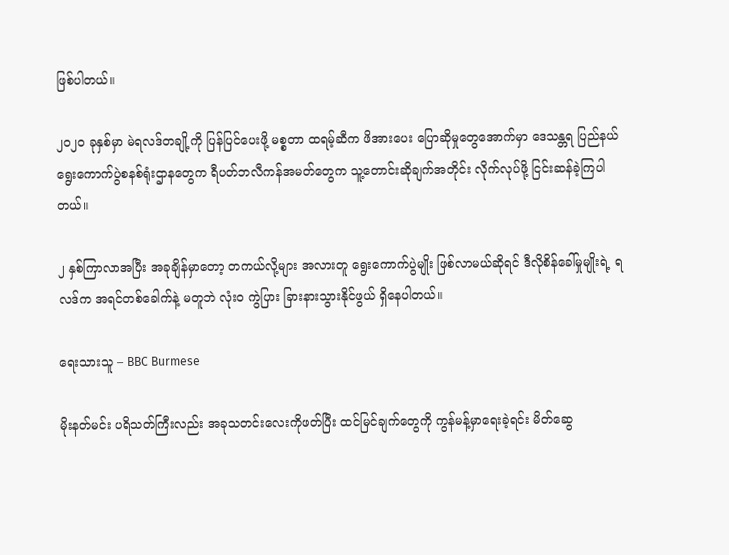ဖြစ်ပါတယ်။

၂၀၂၀ ခုနှစ်မှာ မဲရလဒ်တချို့ကို ပြန်ပြင်ပေးဖို့ မစ္စတာ ထရမ့်ဆီက ဖိအားပေး ပြောဆိုမှုတွေအောက်မှာ ဒေသန္တရ ပြည်နယ် ရွေးကောက်ပွဲစနစ်ရုံးဌာနတွေက ရီပတ်ဘလီကန်အမတ်တွေက သူ့တောင်းဆိုချက်အတိုင်း လိုက်လုပ်ဖို့ ငြင်းဆန်ခဲ့ကြပါတယ်။

၂ နှစ်ကြာလာအပြီး အခုချိန်မှာတော့ တကယ်လို့များ အလားတူ ရွေးကောက်ပွဲမျိုး ဖြစ်လာမယ်ဆိုရင် ဒီလိုစိန်ခေါ်မှုမျိုးရဲ့ ရလဒ်က အရင်တစ်ခေါက်နဲ့ မတူဘဲ လုံးဝ ကွဲပြား ခြားနားသွားနိုင်ဖွယ် ရှိနေပါတယ်။

ရေးသားသူ – BBC Burmese

မိုးနတ်မင်း ပရိသတ်ကြီးလည်း အခုသတင်းလေးကိုဖတ်ပြီး ထင်မြင်ချက်တွေကို ကွန်မန့်မှာရေးခဲ့ရင်း မိတ်ဆွေ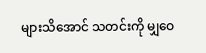များသိအောင် သတင်းကို မျှဝေ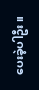ပေးခဲ့ပါဦး။